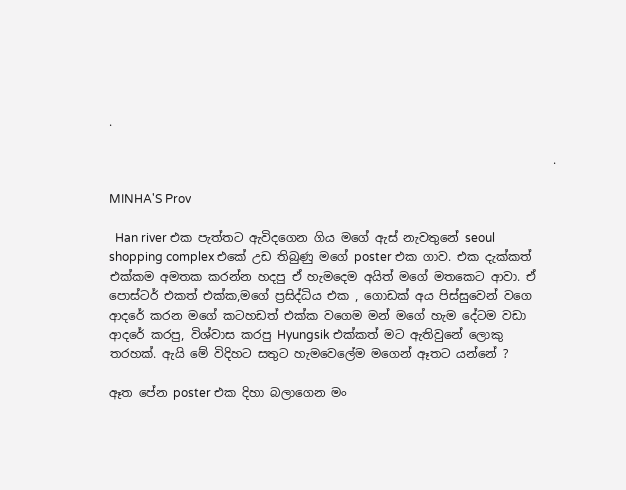.

                                                                          .

MINHA'S Prov

  Han river එක පැත්තට ඇවිදගෙන ගිය මගේ ඇස් නැවතුනේ seoul shopping complex එකේ උඩ තිබුණු මගේ poster එක ගාව. එක දැක්කත් එක්කම අමතක කරන්න හදපු ඒ හැමදෙම අයිත් මගේ මතකෙට ආවා. ඒ පොස්ටර් එකත් එක්ක,මගේ ප්‍රසිද්ධිය එක , ගොඩක් අය පිස්සුවෙන් වගෙ ආදරේ කරන මගේ කටහඩත් එක්ක වගෙම මන් මගේ හැම දේටම වඩා ආදරේ කරපු, විශ්වාස කරපු Hyungsik එක්කත් මට ඇතිවුනේ ලොකු තරහක්. ඇයි මේ විදිහට සතුට හැමවෙලේම මගෙන් ඈතට යන්නේ ?

ඈත පේන poster එක දිහා බලාගෙන මං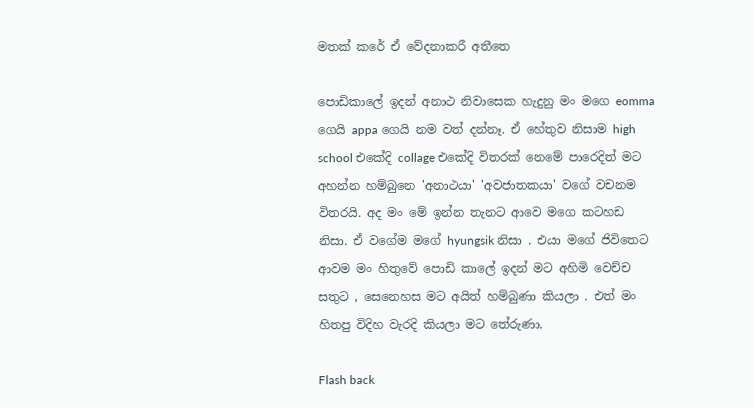මතක් කරේ ඒ වේදනාකරී අතීතෙ

පොඩිකාලේ ඉදන් අනාථ නිවාසෙක හැදුනු මං මගෙ eomma ගෙයි appa ගෙයි නම වත් දන්නෑ. ඒ හේතුව නිසාම high school එකේදි collage එකේදි විතරක් නෙමේ පාරෙදිත් මට අහන්න හම්බුනෙ 'අනාථයා' 'අවජාතකයා' වගේ වචනම විතරයි. අද මං මේ ඉන්න තැනට ආවෙ මගෙ කටහඩ නිසා. ඒ වගේම මගේ hyungsik නිසා . එයා මගේ ජිවිතෙට ආවම මං හිතුවේ පොඩි කාලේ ඉදන් මට අහිමි වෙච්ච සතුට , සෙනෙහස මට අයිත් හම්බුණා කියලා . එත් මං හිතපු විදිහ වැරදි කියලා මට තේරුණා.

Flash back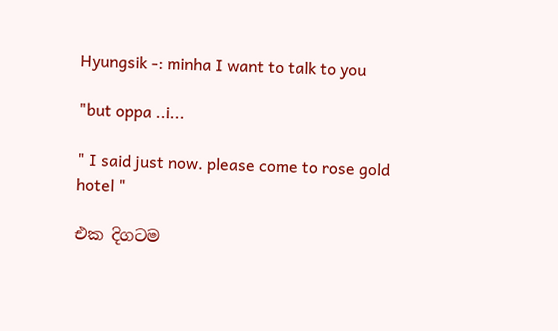Hyungsik -: minha I want to talk to you

"but oppa ..i...

" I said just now. please come to rose gold hotel "

එක දිගටම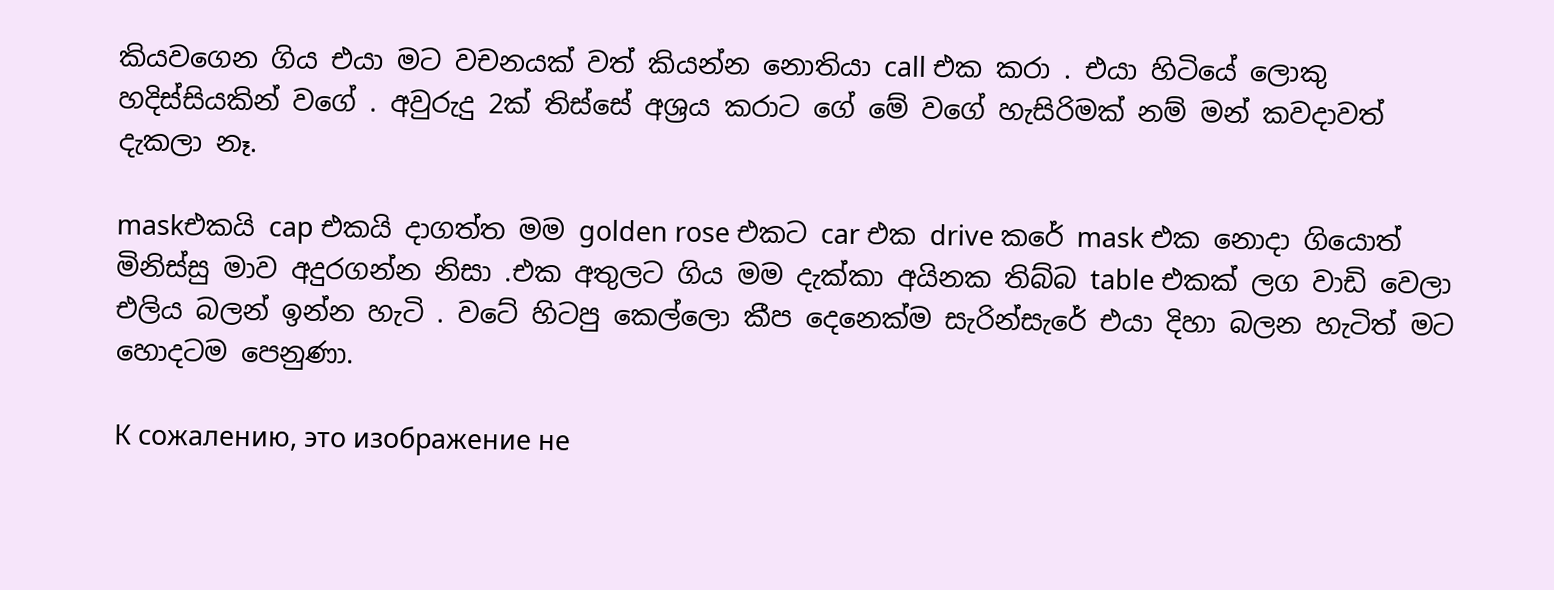කියවගෙන ගිය එයා මට වචනයක් වත් කියන්න නොතියා call එක කරා . එයා හිටියේ ලොකු හදිස්සියකින් වගේ . අවුරුදු 2ක් තිස්සේ අශ්‍රය කරාට ගේ මේ වගේ හැසිරිමක් නම් මන් කවදාවත් දැකලා නෑ.

maskඑකයි cap එකයි දාගත්ත මම golden rose එකට car එක drive කරේ mask එක නොදා ගියොත් මිනිස්සු මාව අදුරගන්න නිසා .එක අතුලට ගිය මම දැක්කා අයිනක තිබ්බ table එකක් ලග වාඩි වෙලා එලිය බලන් ඉන්න හැටි . වටේ හිටපු කෙල්ලො කීප දෙනෙක්ම සැරින්සැරේ එයා දිහා බලන හැටිත් මට හොදටම පෙනුණා.

К сожалению, это изображение не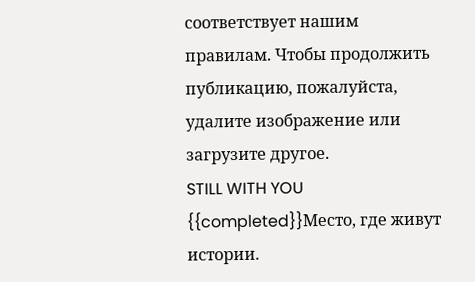соответствует нашим правилам. Чтобы продолжить публикацию, пожалуйста, удалите изображение или загрузите другое.
STILL WITH YOU {{completed}}Место, где живут истории.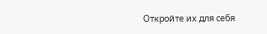Откройте их для себя